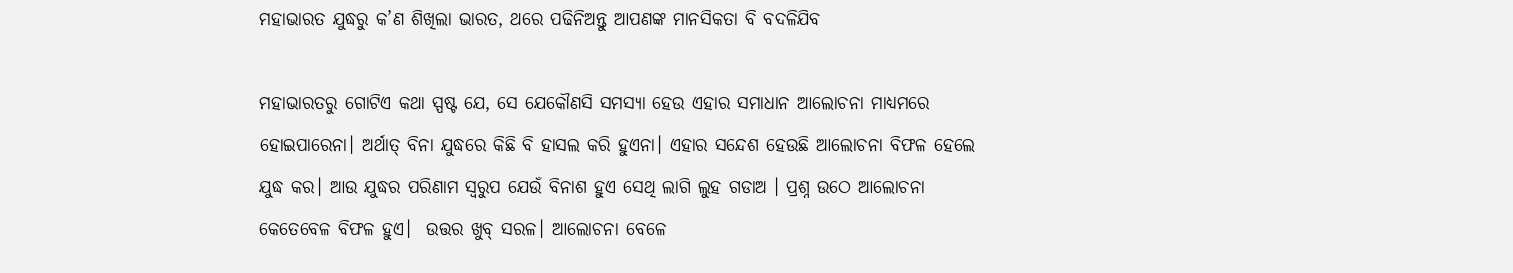ମହାଭାରତ ଯୁଦ୍ଧରୁ କ’ଣ ଶିଖିଲା ଭାରତ, ଥରେ ପଢିନିଅନ୍ତୁ ଆପଣଙ୍କ ମାନସିକତା ବି ବଦଳିଯିବ

ମହାଭାରତରୁ ଗୋଟିଏ କଥା ସ୍ପଷ୍ଟ ଯେ, ସେ ଯେକୌଣସି ସମସ୍ୟା ହେଉ ଏହାର ସମାଧାନ ଆଲୋଚନା ମାଧ୍ୟମରେ ହୋଇପାରେନା। ଅର୍ଥାତ୍ ବିନା ଯୁଦ୍ଧରେ କିଛି ବି ହାସଲ କରି ହୁଏନା। ଏହାର ସନ୍ଦେଶ ହେଉଛି ଆଲୋଚନା ବିଫଳ ହେଲେ ଯୁଦ୍ଧ କର। ଆଉ ଯୁଦ୍ଧର ପରିଣାମ ସ୍ୱରୁପ ଯେଉଁ ବିନାଶ ହୁଏ ସେଥି ଲାଗି ଲୁହ ଗଡାଅ । ପ୍ରଶ୍ନ ଉଠେ ଆଲୋଚନା କେତେବେଳ ବିଫଳ ହୁଏ।  ଉତ୍ତର ଖୁବ୍ ସରଳ। ଆଲୋଚନା ବେଳେ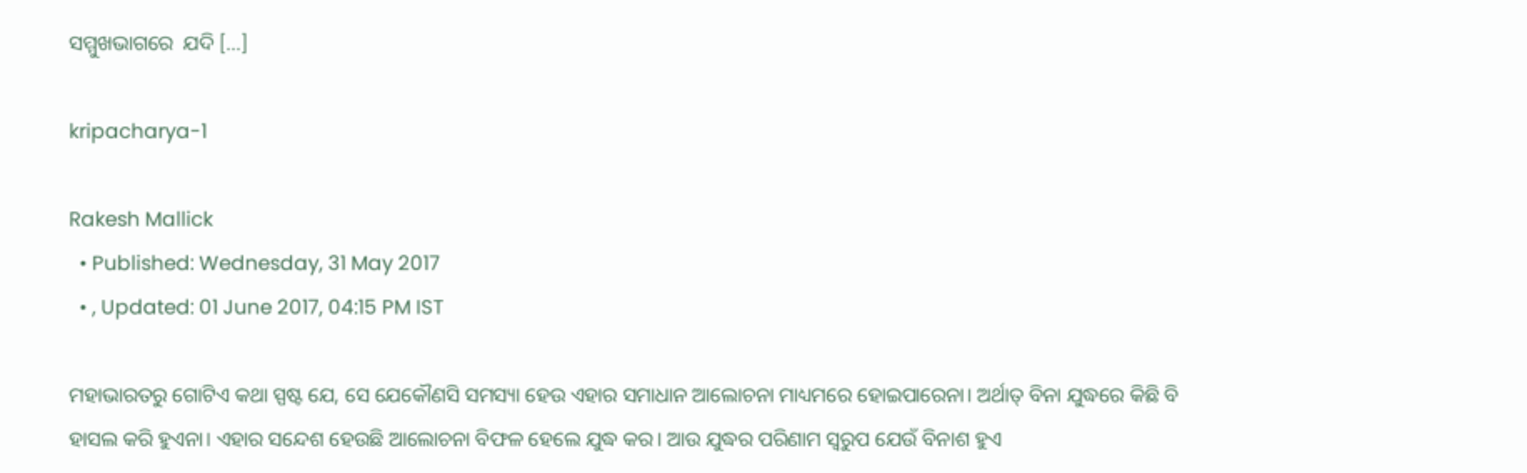ସମ୍ମୁଖଭାଗରେ  ଯଦି […]

kripacharya-1

Rakesh Mallick
  • Published: Wednesday, 31 May 2017
  • , Updated: 01 June 2017, 04:15 PM IST

ମହାଭାରତରୁ ଗୋଟିଏ କଥା ସ୍ପଷ୍ଟ ଯେ, ସେ ଯେକୌଣସି ସମସ୍ୟା ହେଉ ଏହାର ସମାଧାନ ଆଲୋଚନା ମାଧ୍ୟମରେ ହୋଇପାରେନା। ଅର୍ଥାତ୍ ବିନା ଯୁଦ୍ଧରେ କିଛି ବି ହାସଲ କରି ହୁଏନା। ଏହାର ସନ୍ଦେଶ ହେଉଛି ଆଲୋଚନା ବିଫଳ ହେଲେ ଯୁଦ୍ଧ କର। ଆଉ ଯୁଦ୍ଧର ପରିଣାମ ସ୍ୱରୁପ ଯେଉଁ ବିନାଶ ହୁଏ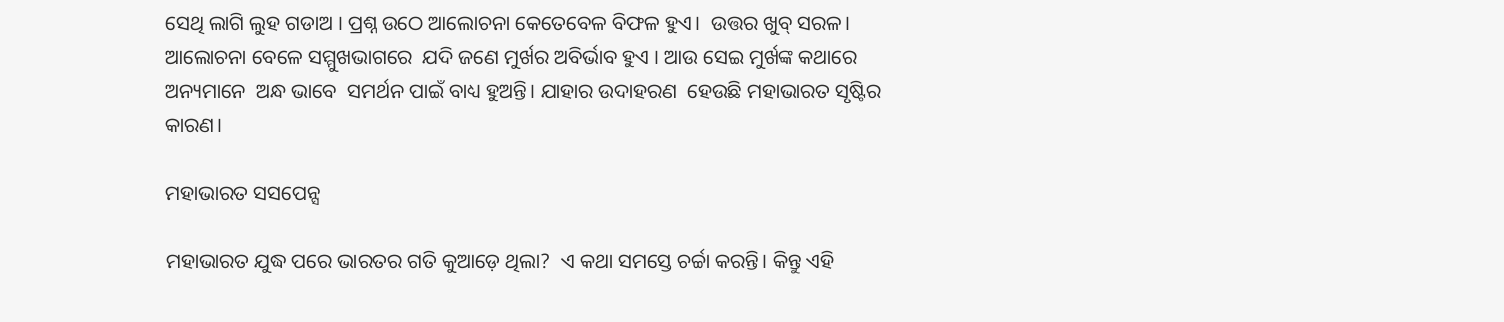ସେଥି ଲାଗି ଲୁହ ଗଡାଅ । ପ୍ରଶ୍ନ ଉଠେ ଆଲୋଚନା କେତେବେଳ ବିଫଳ ହୁଏ।  ଉତ୍ତର ଖୁବ୍ ସରଳ। ଆଲୋଚନା ବେଳେ ସମ୍ମୁଖଭାଗରେ  ଯଦି ଜଣେ ମୁର୍ଖର ଅବିର୍ଭାବ ହୁଏ । ଆଉ ସେଇ ମୁର୍ଖଙ୍କ କଥାରେ ଅନ୍ୟମାନେ  ଅନ୍ଧ ଭାବେ  ସମର୍ଥନ ପାଇଁ ବାଧ୍ୟ ହୁଅନ୍ତି। ଯାହାର ଉଦାହରଣ  ହେଉଛି ମହାଭାରତ ସୃଷ୍ଟିର କାରଣ।

ମହାଭାରତ ସସପେନ୍ସ

ମହାଭାରତ ଯୁଦ୍ଧ ପରେ ଭାରତର ଗତି କୁଆଡ଼େ ଥିଲା?  ଏ କଥା ସମସ୍ତେ ଚର୍ଚ୍ଚା କରନ୍ତି। କିନ୍ତୁ ଏହି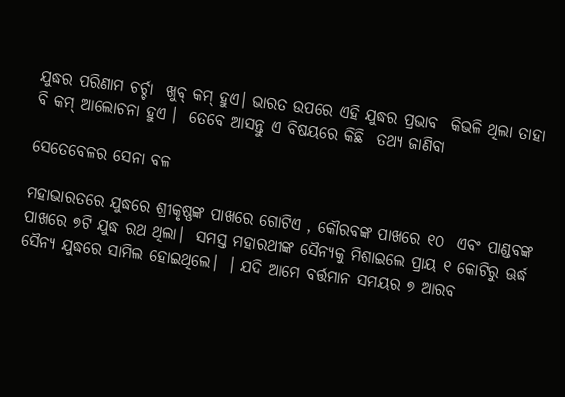ଯୁଦ୍ଧର ପରିଣାମ ଚର୍ଚ୍ଚା  ଖୁବ୍‌ କମ୍‌ ହୁଏ। ଭାରତ ଉପରେ ଏହି ଯୁଦ୍ଧର ପ୍ରଭାବ  କିଭଳି ଥିଲା ତାହା ବି କମ୍‌ ଆଲୋଚନା ହୁଏ ।  ତେବେ ଆସନ୍ତୁ ଏ ବିଷୟରେ କିଛି  ତଥ୍ୟ ଜାଣିବା

ସେତେବେଳର ସେନା ବଳ

ମହାଭାରତରେ ଯୁଦ୍ଧରେ ଶ୍ରୀକୃଷ୍ଣଙ୍କ ପାଖରେ ଗୋଟିଏ , କୌରବଙ୍କ ପାଖରେ ୧୦  ଏବଂ ପାଣ୍ଡବଙ୍କ ପାଖରେ ୭ଟି ଯୁଦ୍ଧ ରଥ ଥିଲା।  ସମସ୍ତ ମହାରଥୀଙ୍କ ସୈନ୍ୟକୁ ମିଶାଇଲେ ପ୍ରାୟ ୧ କୋଟିରୁ ଊର୍ଦ୍ଧ ସୈନ୍ୟ ଯୁଦ୍ଧରେ ସାମିଲ ହୋଇଥିଲେ।  । ଯଦି ଆମେ ବର୍ତ୍ତମାନ ସମୟର ୭ ଆରବ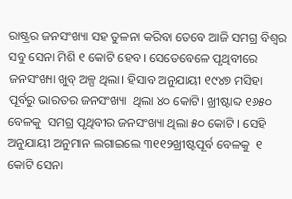ରାଷ୍ଟ୍ରର ଜନସଂଖ୍ୟା ସହ ତୁଳନା କରିବା ତେବେ ଆଜି ସମଗ୍ର ବିଶ୍ୱର ସବୁ ସେନା ମିଶି ୧ କୋଟି ହେବ। ସେତେବେଳେ ପୃଥିବୀରେ ଜନସଂଖ୍ୟା ଖୁବ୍‌ ଅଳ୍ପ ଥିଲା। ହିସାବ ଅନୁଯାୟୀ ୧୯୪୭ ମସିହା ପୂର୍ବରୁ ଭାରତର ଜନସଂଖ୍ୟା  ଥିଲା ୪୦ କୋଟି। ଖ୍ରୀଷ୍ଟାବ୍ଦ ୧୬୫୦ ବେଳକୁ  ସମଗ୍ର ପୃଥିବୀର ଜନସଂଖ୍ୟା ଥିଲା ୫୦ କୋଟି । ସେହି ଅନୁଯାୟୀ ଅନୁମାନ ଲଗାଇଲେ ୩୧୧୨ଖ୍ରୀଷ୍ଟପୂର୍ବ ବେଳକୁ  ୧ କୋଟି ସେନା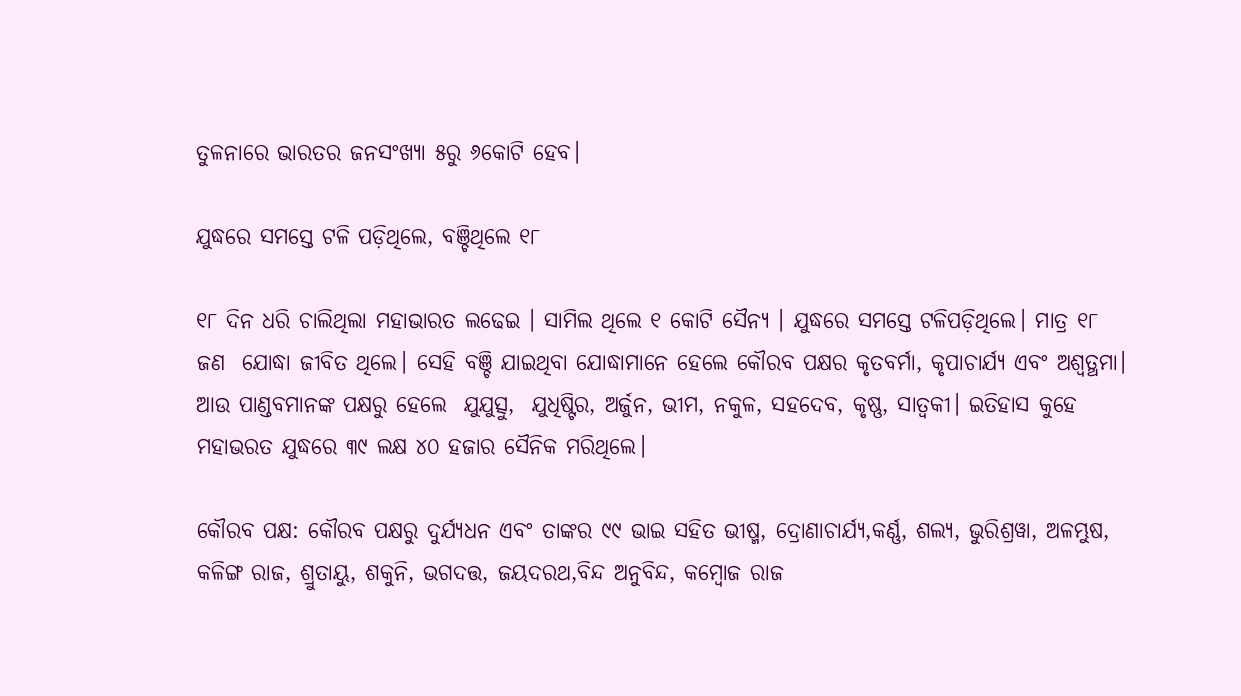ତୁଳନାରେ ଭାରତର ଜନସଂଖ୍ୟା ୫ରୁ ୬କୋଟି ହେବ।

ଯୁଦ୍ଧରେ ସମସ୍ତେ ଟଳି ପଡ଼ିଥିଲେ, ବଞ୍ଚିଥିଲେ ୧୮

୧୮ ଦିନ ଧରି ଚାଲିଥିଲା ମହାଭାରତ ଲଢେଇ । ସାମିଲ ଥିଲେ ୧ କୋଟି ସୈନ୍ୟ । ଯୁଦ୍ଧରେ ସମସ୍ତେ ଟଳିପଡ଼ିଥିଲେ। ମାତ୍ର ୧୮ ଜଣ  ଯୋଦ୍ଧା ଜୀବିତ ଥିଲେ। ସେହି ବଞ୍ଚି ଯାଇଥିବା ଯୋଦ୍ଧାମାନେ ହେଲେ କୌରବ ପକ୍ଷର କୃତବର୍ମା, କୃପାଚାର୍ଯ୍ୟ ଏବଂ ଅଶ୍ୱତ୍ଥମା। ଆଉ ପାଣ୍ଡବମାନଙ୍କ ପକ୍ଷରୁ ହେଲେ  ଯୁଯୁତ୍ସୁ,  ଯୁଧିଷ୍ଟିର, ଅର୍ଜୁନ, ଭୀମ, ନକୁଳ, ସହଦେବ, କୃଷ୍ଣ, ସାତ୍ୱକୀ। ଇତିହାସ କୁହେ ମହାଭରତ ଯୁଦ୍ଧରେ ୩୯ ଲକ୍ଷ ୪୦ ହଜାର ସୈନିକ ମରିଥିଲେ।

କୌରବ ପକ୍ଷ: କୌରବ ପକ୍ଷରୁ ଦୁର୍ଯ୍ୟଧନ ଏବଂ ତାଙ୍କର ୯୯ ଭାଇ ସହିତ ଭୀଷ୍ମ, ଦ୍ରୋଣାଚାର୍ଯ୍ୟ,କର୍ଣ୍ଣ, ଶଲ୍ୟ, ଭୁରିଶ୍ରୱା, ଅଳମ୍ଭୁଷ, କଳିଙ୍ଗ ରାଜ, ଶ୍ରୁତାୟୁ, ଶକୁନି, ଭଗଦତ୍ତ, ଜୟଦରଥ,ବିନ୍ଦ ଅନୁବିନ୍ଦ, କମ୍ବୋଜ ରାଜ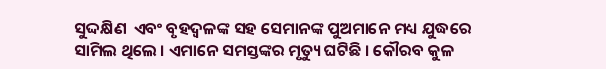ସୁଦ୍ଦକ୍ଷିଣ  ଏବଂ ବୃହଦ୍ୱଳଙ୍କ ସହ ସେମାନଙ୍କ ପୁଅମାନେ ମଧ୍ୟ ଯୁଦ୍ଧରେ ସାମିଲ ଥିଲେ । ଏମାନେ ସମସ୍ତଙ୍କର ମୃତ୍ୟୁ ଘଟିଛି । କୌରବ କୁଳ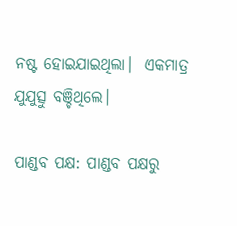ନଷ୍ଟ ହୋଇଯାଇଥିଲା।  ଏକମାତ୍ର ଯୁଯୁତ୍ସୁ ବଞ୍ଚିଥିଲେ।

ପାଣ୍ଡବ ପକ୍ଷ: ପାଣ୍ଡବ ପକ୍ଷରୁ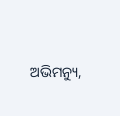ଅଭିମନ୍ୟୁ,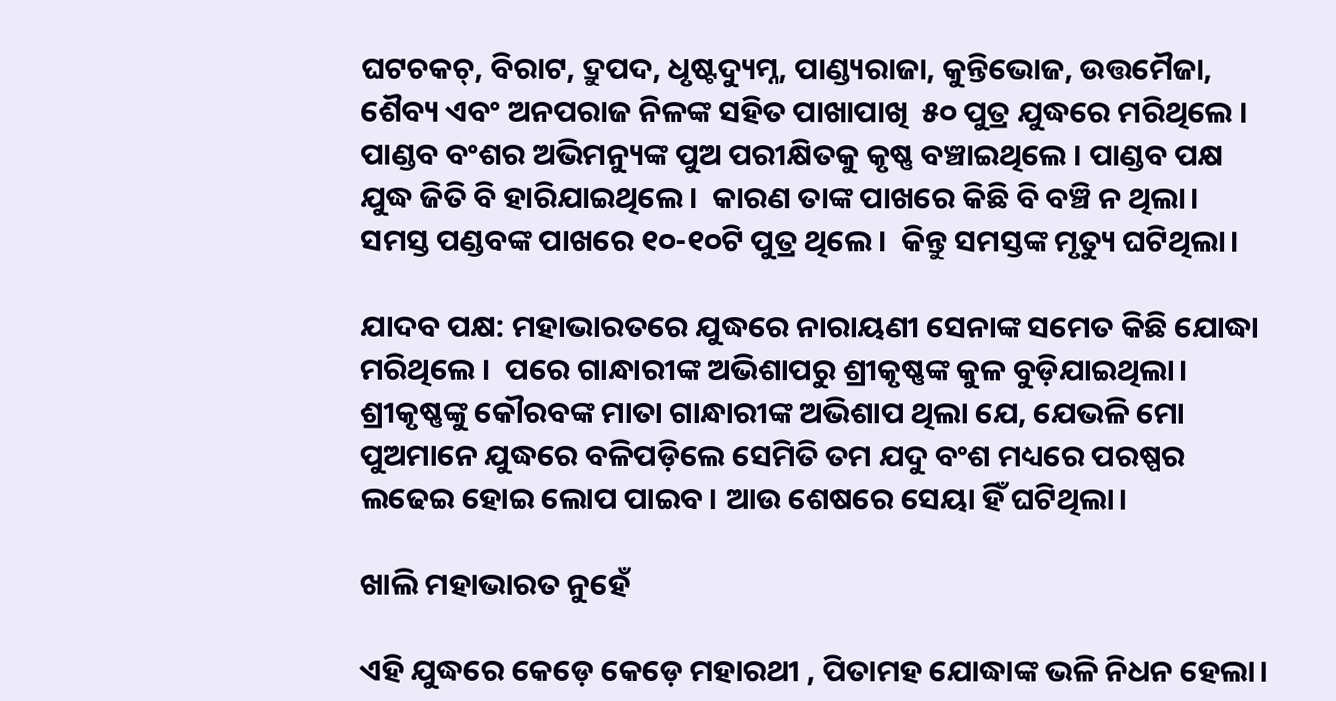ଘଟଚକଚ୍, ବିରାଟ, ଦ୍ରୁପଦ, ଧୃଷ୍ଟଦ୍ୟୁମ୍ନ, ପାଣ୍ଡ୍ୟରାଜା, କୁନ୍ତିଭୋଜ, ଉତ୍ତମୈଜା, ଶୈବ୍ୟ ଏବଂ ଅନପରାଜ ନିଳଙ୍କ ସହିତ ପାଖାପାଖି  ୫୦ ପୁତ୍ର ଯୁଦ୍ଧରେ ମରିଥିଲେ । ପାଣ୍ଡବ ବଂଶର ଅଭିମନ୍ୟୁଙ୍କ ପୁଅ ପରୀକ୍ଷିତକୁ କୃଷ୍ଣ ବଞ୍ଚାଇଥିଲେ । ପାଣ୍ଡବ ପକ୍ଷ ଯୁଦ୍ଧ ଜିତି ବି ହାରିଯାଇଥିଲେ।  କାରଣ ତାଙ୍କ ପାଖରେ କିଛି ବି ବଞ୍ଚି ନ ଥିଲା। ସମସ୍ତ ପଣ୍ଡବଙ୍କ ପାଖରେ ୧୦-୧୦ଟି ପୁତ୍ର ଥିଲେ ।  କିନ୍ତୁ ସମସ୍ତଙ୍କ ମୃତ୍ୟୁ ଘଟିଥିଲା।

ଯାଦବ ପକ୍ଷ: ମହାଭାରତରେ ଯୁଦ୍ଧରେ ନାରାୟଣୀ ସେନାଙ୍କ ସମେତ କିଛି ଯୋଦ୍ଧା ମରିଥିଲେ ।  ପରେ ଗାନ୍ଧାରୀଙ୍କ ଅଭିଶାପରୁ ଶ୍ରୀକୃଷ୍ଣଙ୍କ କୁଳ ବୁଡ଼ିଯାଇଥିଲା। ଶ୍ରୀକୃଷ୍ଣଙ୍କୁ କୌରବଙ୍କ ମାତା ଗାନ୍ଧାରୀଙ୍କ ଅଭିଶାପ ଥିଲା ଯେ, ଯେଭଳି ମୋ ପୁଅମାନେ ଯୁଦ୍ଧରେ ବଳିପଡ଼ିଲେ ସେମିତି ତମ ଯଦୁ ବଂଶ ମଧ୍ୟରେ ପରଷ୍ପର ଲଢେଇ ହୋଇ ଲୋପ ପାଇବ। ଆଉ ଶେଷରେ ସେୟା ହିଁ ଘଟିଥିଲା।

ଖାଲି ମହାଭାରତ ନୁହେଁ

ଏହି ଯୁଦ୍ଧରେ କେଡ଼େ କେଡ଼େ ମହାରଥୀ , ପିତାମହ ଯୋଦ୍ଧାଙ୍କ ଭଳି ନିଧନ ହେଲା।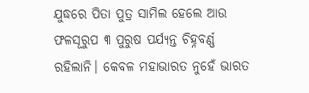ଯୁଦ୍ଧରେ ପିତା ପୁତ୍ର ସାମିଲ ହେଲେ ଆଉ ଫଳସୂରୁପ ୩ ପୁରୁଷ ପର୍ଯ୍ୟନ୍ତ ଚିହ୍ନବର୍ଣ୍ଣ ରହିଲାନି। କେବଳ ମହାଭାରତ ନୁହେଁ ଭାରତ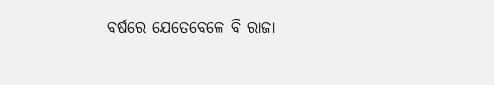ବର୍ଷରେ ଯେତେବେଳେ ବି ରାଜା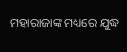ମହାରାଜାଙ୍କ ମଧ୍ୟରେ ଯୁଦ୍ଧ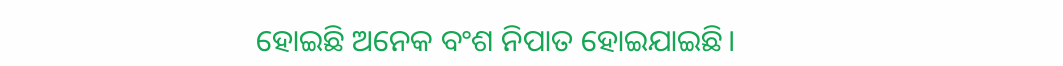ହୋଇଛି ଅନେକ ବଂଶ ନିପାତ ହୋଇଯାଇଛି।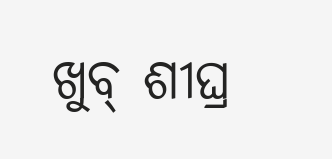ଖୁବ୍ ଶୀଘ୍ର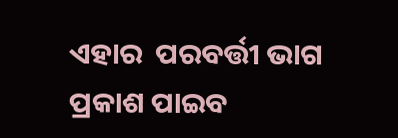ଏହାର  ପରବର୍ତ୍ତୀ ଭାଗ ପ୍ରକାଶ ପାଇବ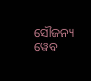ସୌଜନ୍ୟ ୱେବ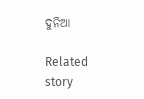ଦୁନିଆ

Related story